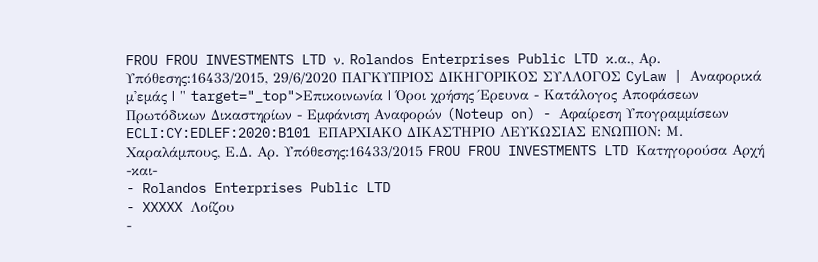FROU FROU INVESTMENTS LTD ν. Rolandos Enterprises Public LTD κ.α., Αρ. Υπόθεσης:16433/2015, 29/6/2020 ΠΑΓΚΥΠΡΙΟΣ ΔΙΚΗΓΟΡΙΚΟΣ ΣΥΛΛΟΓΟΣ CyLaw | Αναφορικά μ'εμάς | " target="_top">Επικοινωνία | Όροι χρήσης Έρευνα - Κατάλογος Αποφάσεων Πρωτόδικων Δικαστηρίων - Εμφάνιση Αναφορών (Noteup on) - Αφαίρεση Υπογραμμίσεων ECLI:CY:EDLEF:2020:B101 EΠΑΡΧΙΑΚΟ ΔΙΚΑΣΤΗΡΙΟ ΛΕΥΚΩΣΙΑΣ ΕΝΩΠΙΟΝ: Μ. Χαραλάμπους, Ε.Δ. Αρ. Υπόθεσης:16433/2015 FROU FROU INVESTMENTS LTD Κατηγορούσα Αρχή -και-
- Rolandos Enterprises Public LTD
- XXXXX Λοίζου
-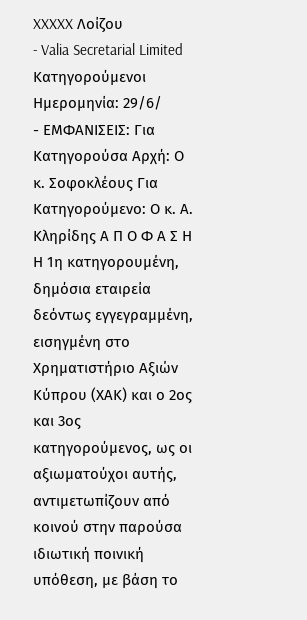XXXXX Λοίζου
- Valia Secretarial Limited Κατηγορούμενοι Ημερομηνία: 29/6/
- ΕΜΦΑΝΙΣΕΙΣ: Για Κατηγορούσα Αρχή: Ο κ. Σοφοκλέους Για Κατηγορούμενο: Ο κ. Α. Κληρίδης Α Π Ο Φ Α Σ Η Η 1η κατηγορουμένη, δημόσια εταιρεία δεόντως εγγεγραμμένη, εισηγμένη στο Χρηματιστήριο Αξιών Κύπρου (ΧΑΚ) και ο 2ος και 3ος κατηγορούμενος, ως οι αξιωματούχοι αυτής, αντιμετωπίζουν από κοινού στην παρούσα ιδιωτική ποινική υπόθεση, με βάση το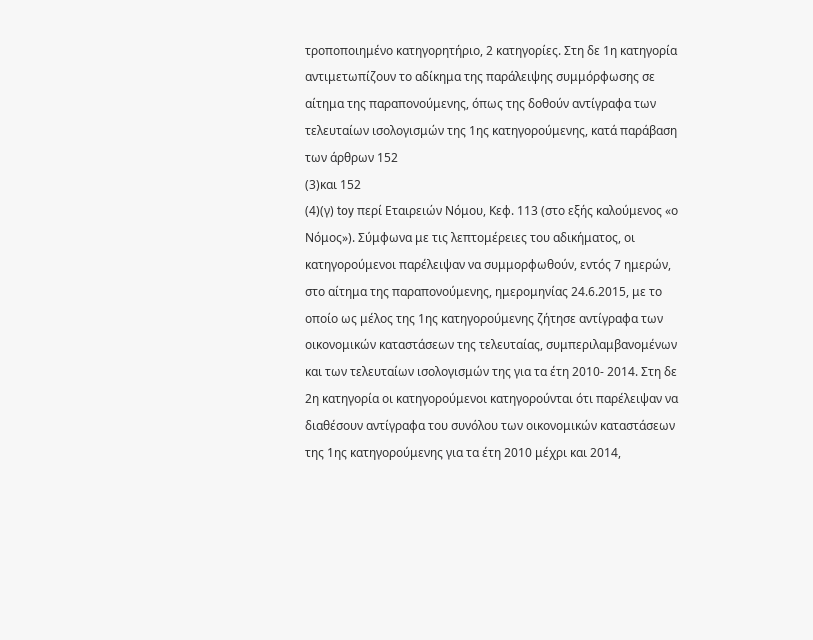τροποποιημένο κατηγορητήριο, 2 κατηγορίες. Στη δε 1η κατηγορία αντιμετωπίζουν το αδίκημα της παράλειψης συμμόρφωσης σε αίτημα της παραπονούμενης, όπως της δοθούν αντίγραφα των τελευταίων ισολογισμών της 1ης κατηγορούμενης, κατά παράβαση των άρθρων 152
(3)και 152
(4)(γ) toy περί Εταιρειών Νόμου, Κεφ. 113 (στο εξής καλούμενος «ο Νόμος»). Σύμφωνα με τις λεπτομέρειες του αδικήματος, οι κατηγορούμενοι παρέλειψαν να συμμορφωθούν, εντός 7 ημερών, στο αίτημα της παραπονούμενης, ημερομηνίας 24.6.2015, με το οποίο ως μέλος της 1ης κατηγορούμενης ζήτησε αντίγραφα των οικονομικών καταστάσεων της τελευταίας, συμπεριλαμβανομένων και των τελευταίων ισολογισμών της για τα έτη 2010- 2014. Στη δε 2η κατηγορία οι κατηγορούμενοι κατηγορούνται ότι παρέλειψαν να διαθέσουν αντίγραφα του συνόλου των οικονομικών καταστάσεων της 1ης κατηγορούμενης για τα έτη 2010 μέχρι και 2014,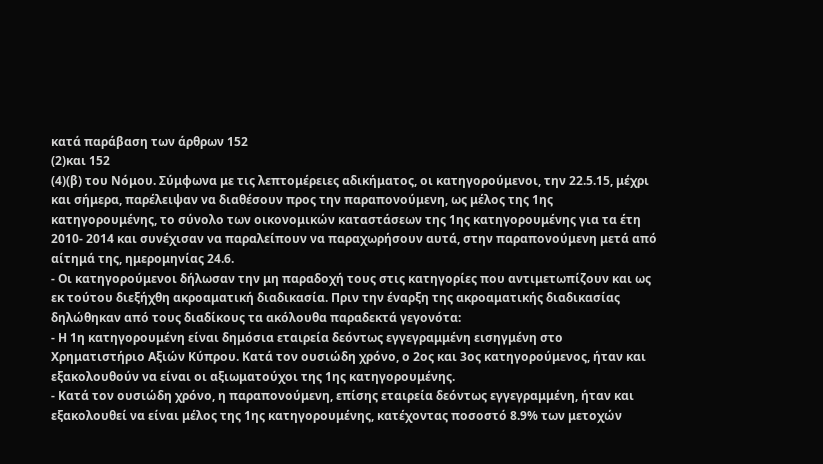κατά παράβαση των άρθρων 152
(2)και 152
(4)(β) του Νόμου. Σύμφωνα με τις λεπτομέρειες αδικήματος, οι κατηγορούμενοι, την 22.5.15, μέχρι και σήμερα, παρέλειψαν να διαθέσουν προς την παραπονούμενη, ως μέλος της 1ης κατηγορουμένης, το σύνολο των οικονομικών καταστάσεων της 1ης κατηγορουμένης για τα έτη 2010- 2014 και συνέχισαν να παραλείπουν να παραχωρήσουν αυτά, στην παραπονούμενη μετά από αίτημά της, ημερομηνίας 24.6.
- Οι κατηγορούμενοι δήλωσαν την μη παραδοχή τους στις κατηγορίες που αντιμετωπίζουν και ως εκ τούτου διεξήχθη ακροαματική διαδικασία. Πριν την έναρξη της ακροαματικής διαδικασίας δηλώθηκαν από τους διαδίκους τα ακόλουθα παραδεκτά γεγονότα:
- Η 1η κατηγορουμένη είναι δημόσια εταιρεία δεόντως εγγεγραμμένη εισηγμένη στο Χρηματιστήριο Αξιών Κύπρου. Κατά τον ουσιώδη χρόνο, ο 2ος και 3ος κατηγορούμενος, ήταν και εξακολουθούν να είναι οι αξιωματούχοι της 1ης κατηγορουμένης.
- Κατά τον ουσιώδη χρόνο, η παραπονούμενη, επίσης εταιρεία δεόντως εγγεγραμμένη, ήταν και εξακολουθεί να είναι μέλος της 1ης κατηγορουμένης, κατέχοντας ποσοστό 8.9% των μετοχών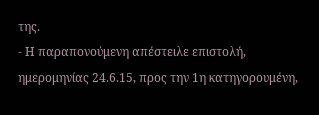της.
- Η παραπονούμενη απέστειλε επιστολή, ημερομηνίας 24.6.15, προς την 1η κατηγορουμένη,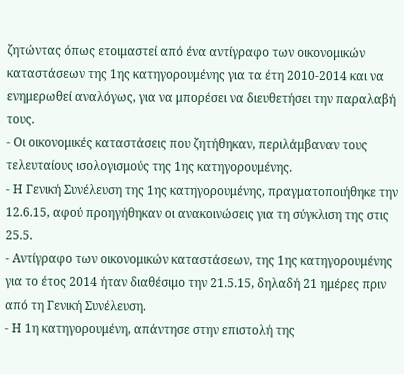ζητώντας όπως ετοιμαστεί από ένα αντίγραφο των οικονομικών καταστάσεων της 1ης κατηγορουμένης για τα έτη 2010-2014 και να ενημερωθεί αναλόγως, για να μπορέσει να διευθετήσει την παραλαβή τους.
- Οι οικονομικές καταστάσεις που ζητήθηκαν, περιλάμβαναν τους τελευταίους ισολογισμούς της 1ης κατηγορουμένης.
- Η Γενική Συνέλευση της 1ης κατηγορουμένης, πραγματοποιήθηκε την 12.6.15, αφού προηγήθηκαν οι ανακοινώσεις για τη σύγκλιση της στις 25.5.
- Αντίγραφο των οικονομικών καταστάσεων, της 1ης κατηγορουμένης για το έτος 2014 ήταν διαθέσιμο την 21.5.15, δηλαδή 21 ημέρες πριν από τη Γενική Συνέλευση.
- Η 1η κατηγορουμένη, απάντησε στην επιστολή της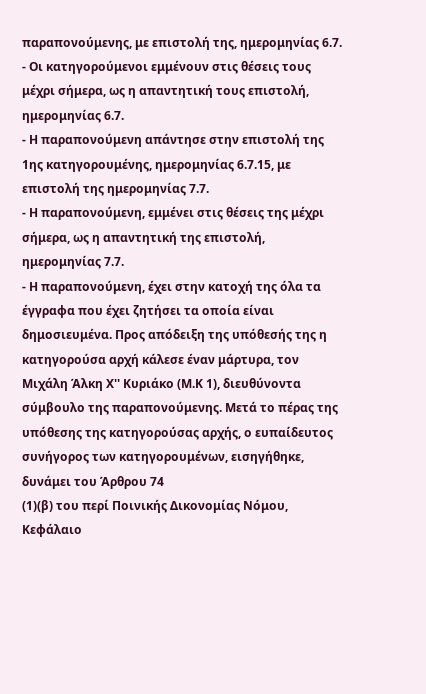παραπονούμενης, με επιστολή της, ημερομηνίας 6.7.
- Οι κατηγορούμενοι εμμένουν στις θέσεις τους μέχρι σήμερα, ως η απαντητική τους επιστολή, ημερομηνίας 6.7.
- Η παραπονούμενη απάντησε στην επιστολή της 1ης κατηγορουμένης, ημερομηνίας 6.7.15, με επιστολή της ημερομηνίας 7.7.
- Η παραπονούμενη, εμμένει στις θέσεις της μέχρι σήμερα, ως η απαντητική της επιστολή, ημερομηνίας 7.7.
- Η παραπονούμενη, έχει στην κατοχή της όλα τα έγγραφα που έχει ζητήσει τα οποία είναι δημοσιευμένα. Προς απόδειξη της υπόθεσής της η κατηγορούσα αρχή κάλεσε έναν μάρτυρα, τον Μιχάλη Άλκη Χ'' Κυριάκο (Μ.Κ 1), διευθύνοντα σύμβουλο της παραπονούμενης. Μετά το πέρας της υπόθεσης της κατηγορούσας αρχής, ο ευπαίδευτος συνήγορος των κατηγορουμένων, εισηγήθηκε, δυνάμει του Άρθρου 74
(1)(β) του περί Ποινικής Δικονομίας Νόμου, Κεφάλαιο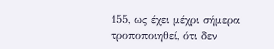155, ως έχει μέχρι σήμερα τροποποιηθεί, ότι δεν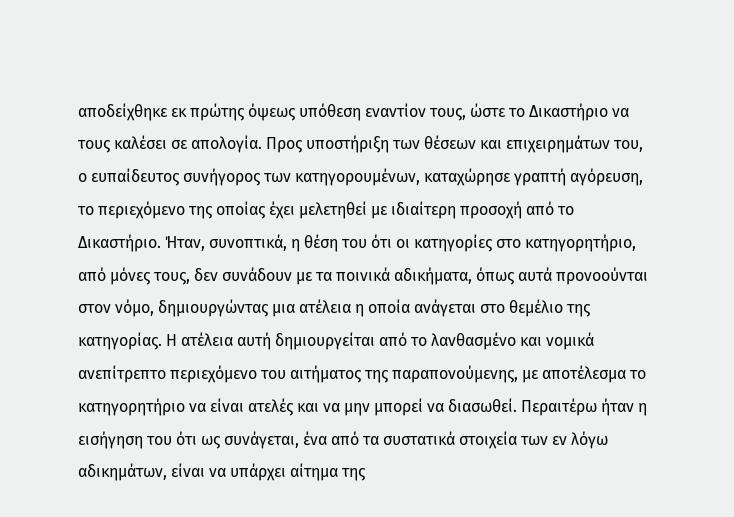αποδείχθηκε εκ πρώτης όψεως υπόθεση εναντίον τους, ώστε το Δικαστήριο να τους καλέσει σε απολογία. Προς υποστήριξη των θέσεων και επιχειρημάτων του, ο ευπαίδευτος συνήγορος των κατηγορουμένων, καταχώρησε γραπτή αγόρευση, το περιεχόμενο της οποίας έχει μελετηθεί με ιδιαίτερη προσοχή από το Δικαστήριο. Ήταν, συνοπτικά, η θέση του ότι οι κατηγορίες στο κατηγορητήριο, από μόνες τους, δεν συνάδουν με τα ποινικά αδικήματα, όπως αυτά προνοούνται στον νόμο, δημιουργώντας μια ατέλεια η οποία ανάγεται στο θεμέλιο της κατηγορίας. Η ατέλεια αυτή δημιουργείται από το λανθασμένο και νομικά ανεπίτρεπτο περιεχόμενο του αιτήματος της παραπονούμενης, με αποτέλεσμα το κατηγορητήριο να είναι ατελές και να μην μπορεί να διασωθεί. Περαιτέρω ήταν η εισήγηση του ότι ως συνάγεται, ένα από τα συστατικά στοιχεία των εν λόγω αδικημάτων, είναι να υπάρχει αίτημα της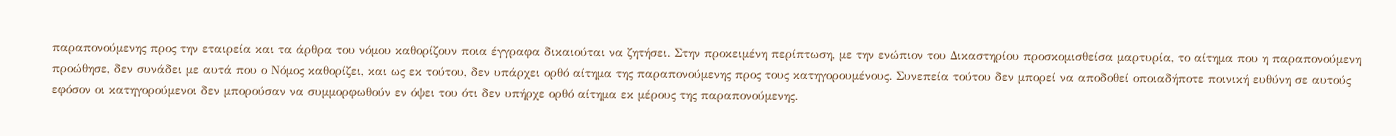παραπονούμενης προς την εταιρεία και τα άρθρα του νόμου καθορίζουν ποια έγγραφα δικαιούται να ζητήσει. Στην προκειμένη περίπτωση, με την ενώπιον του Δικαστηρίου προσκομισθείσα μαρτυρία, το αίτημα που η παραπονούμενη προώθησε, δεν συνάδει με αυτά που ο Νόμος καθορίζει, και ως εκ τούτου, δεν υπάρχει ορθό αίτημα της παραπονούμενης προς τους κατηγορουμένους. Συνεπεία τούτου δεν μπορεί να αποδοθεί οποιαδήποτε ποινική ευθύνη σε αυτούς εφόσον οι κατηγορούμενοι δεν μπορούσαν να συμμορφωθούν εν όψει του ότι δεν υπήρχε ορθό αίτημα εκ μέρους της παραπονούμενης.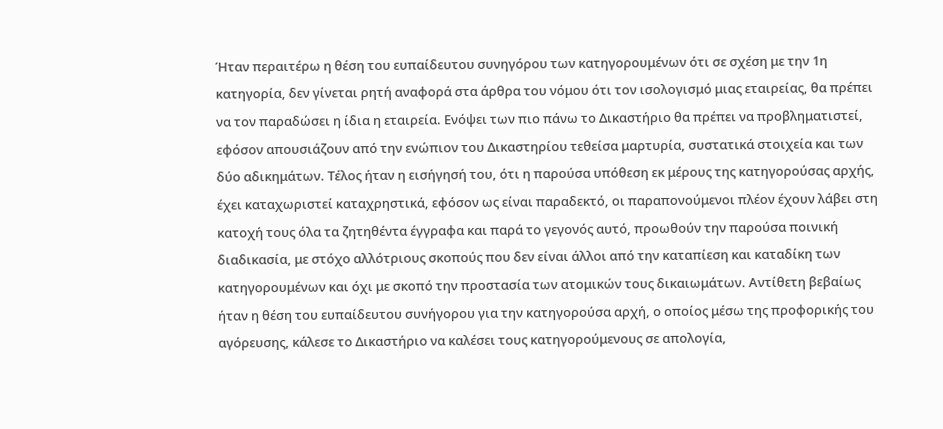Ήταν περαιτέρω η θέση του ευπαίδευτου συνηγόρου των κατηγορουμένων ότι σε σχέση με την 1η κατηγορία, δεν γίνεται ρητή αναφορά στα άρθρα του νόμου ότι τον ισολογισμό μιας εταιρείας, θα πρέπει να τον παραδώσει η ίδια η εταιρεία. Ενόψει των πιο πάνω το Δικαστήριο θα πρέπει να προβληματιστεί, εφόσον απουσιάζουν από την ενώπιον του Δικαστηρίου τεθείσα μαρτυρία, συστατικά στοιχεία και των δύο αδικημάτων. Τέλος ήταν η εισήγησή του, ότι η παρούσα υπόθεση εκ μέρους της κατηγορούσας αρχής, έχει καταχωριστεί καταχρηστικά, εφόσον ως είναι παραδεκτό, οι παραπονούμενοι πλέον έχουν λάβει στη κατοχή τους όλα τα ζητηθέντα έγγραφα και παρά το γεγονός αυτό, προωθούν την παρούσα ποινική διαδικασία, με στόχο αλλότριους σκοπούς που δεν είναι άλλοι από την καταπίεση και καταδίκη των κατηγορουμένων και όχι με σκοπό την προστασία των ατομικών τους δικαιωμάτων. Αντίθετη βεβαίως ήταν η θέση του ευπαίδευτου συνήγορου για την κατηγορούσα αρχή, ο οποίος μέσω της προφορικής του αγόρευσης, κάλεσε το Δικαστήριο να καλέσει τους κατηγορούμενους σε απολογία,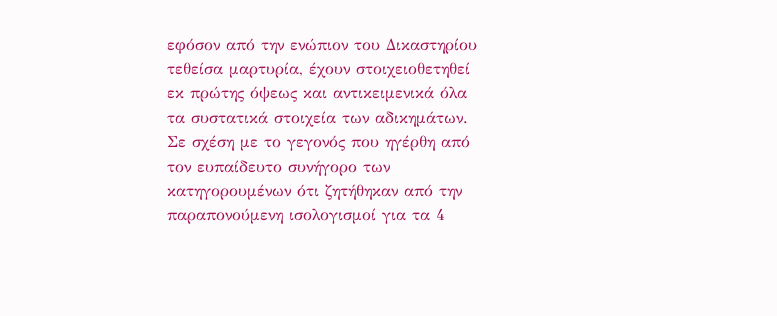εφόσον από την ενώπιον του Δικαστηρίου τεθείσα μαρτυρία, έχουν στοιχειοθετηθεί εκ πρώτης όψεως και αντικειμενικά όλα τα συστατικά στοιχεία των αδικημάτων. Σε σχέση με το γεγονός που ηγέρθη από τον ευπαίδευτο συνήγορο των κατηγορουμένων ότι ζητήθηκαν από την παραπονούμενη ισολογισμοί για τα 4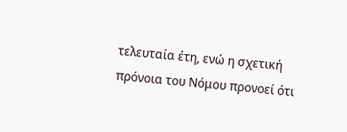τελευταία έτη, ενώ η σχετική πρόνοια του Νόμου προνοεί ότι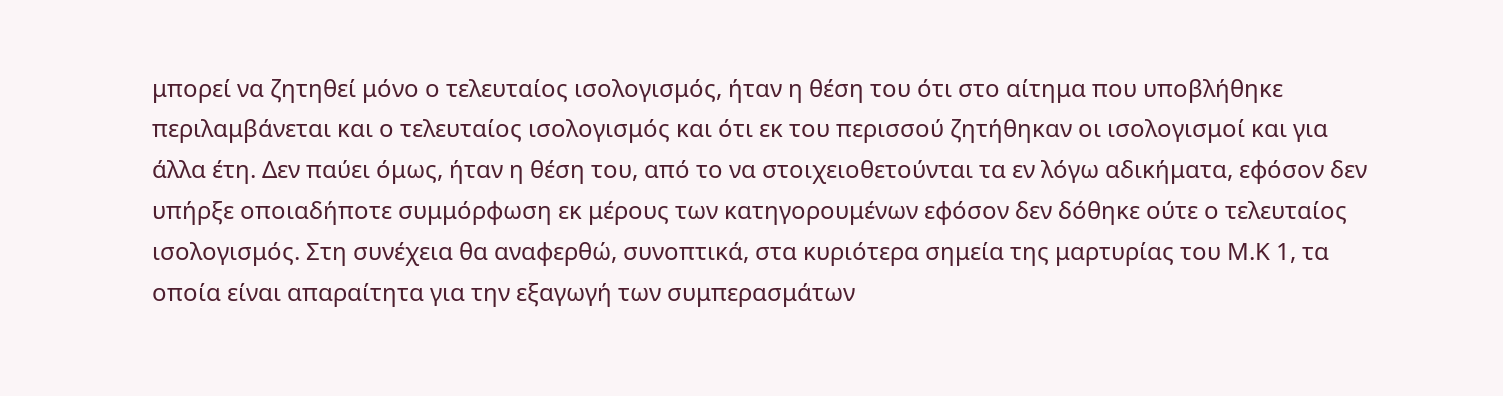μπορεί να ζητηθεί μόνο ο τελευταίος ισολογισμός, ήταν η θέση του ότι στο αίτημα που υποβλήθηκε περιλαμβάνεται και ο τελευταίος ισολογισμός και ότι εκ του περισσού ζητήθηκαν οι ισολογισμοί και για άλλα έτη. Δεν παύει όμως, ήταν η θέση του, από το να στοιχειοθετούνται τα εν λόγω αδικήματα, εφόσον δεν υπήρξε οποιαδήποτε συμμόρφωση εκ μέρους των κατηγορουμένων εφόσον δεν δόθηκε ούτε ο τελευταίος ισολογισμός. Στη συνέχεια θα αναφερθώ, συνοπτικά, στα κυριότερα σημεία της μαρτυρίας του Μ.Κ 1, τα οποία είναι απαραίτητα για την εξαγωγή των συμπερασμάτων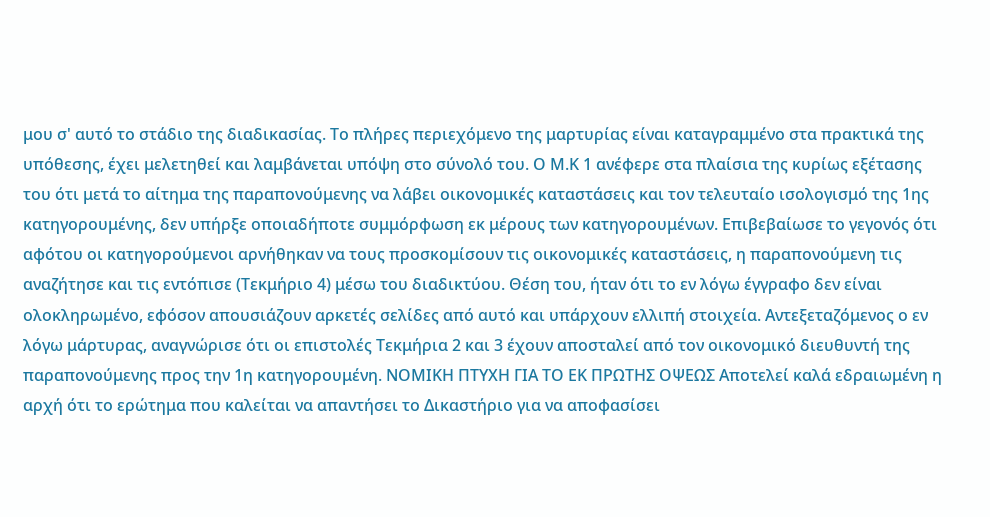μου σ' αυτό το στάδιο της διαδικασίας. Το πλήρες περιεχόμενο της μαρτυρίας είναι καταγραμμένο στα πρακτικά της υπόθεσης, έχει μελετηθεί και λαμβάνεται υπόψη στο σύνολό του. Ο Μ.Κ 1 ανέφερε στα πλαίσια της κυρίως εξέτασης του ότι μετά το αίτημα της παραπονούμενης να λάβει οικονομικές καταστάσεις και τον τελευταίο ισολογισμό της 1ης κατηγορουμένης, δεν υπήρξε οποιαδήποτε συμμόρφωση εκ μέρους των κατηγορουμένων. Επιβεβαίωσε το γεγονός ότι αφότου οι κατηγορούμενοι αρνήθηκαν να τους προσκομίσουν τις οικονομικές καταστάσεις, η παραπονούμενη τις αναζήτησε και τις εντόπισε (Τεκμήριο 4) μέσω του διαδικτύου. Θέση του, ήταν ότι το εν λόγω έγγραφο δεν είναι ολοκληρωμένο, εφόσον απουσιάζουν αρκετές σελίδες από αυτό και υπάρχουν ελλιπή στοιχεία. Αντεξεταζόμενος ο εν λόγω μάρτυρας, αναγνώρισε ότι οι επιστολές Τεκμήρια 2 και 3 έχουν αποσταλεί από τον οικονομικό διευθυντή της παραπονούμενης προς την 1η κατηγορουμένη. ΝΟΜΙΚΗ ΠΤΥΧΗ ΓΙΑ ΤΟ ΕΚ ΠΡΩΤΗΣ ΟΨΕΩΣ Αποτελεί καλά εδραιωμένη η αρχή ότι το ερώτημα που καλείται να απαντήσει το Δικαστήριο για να αποφασίσει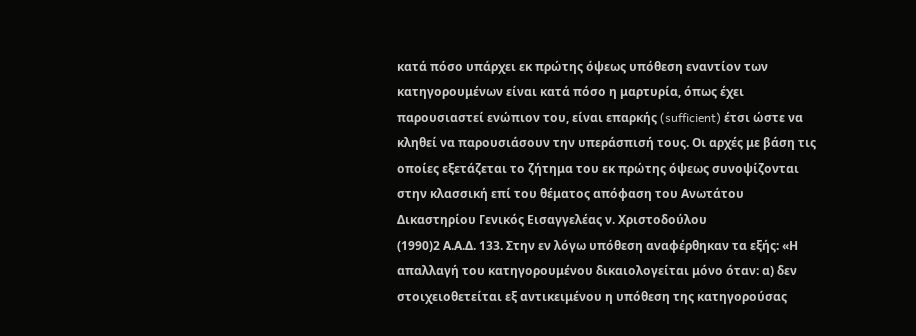κατά πόσο υπάρχει εκ πρώτης όψεως υπόθεση εναντίον των κατηγορουμένων είναι κατά πόσο η μαρτυρία, όπως έχει παρουσιαστεί ενώπιον του, είναι επαρκής (sufficient) έτσι ώστε να κληθεί να παρουσιάσουν την υπεράσπισή τους. Οι αρχές με βάση τις οποίες εξετάζεται το ζήτημα του εκ πρώτης όψεως συνοψίζονται στην κλασσική επί του θέματος απόφαση του Ανωτάτου Δικαστηρίου Γενικός Εισαγγελέας ν. Χριστοδούλου
(1990)2 Α.Α.Δ. 133. Στην εν λόγω υπόθεση αναφέρθηκαν τα εξής: «Η απαλλαγή του κατηγορουμένου δικαιολογείται μόνο όταν: α) δεν στοιχειοθετείται εξ αντικειμένου η υπόθεση της κατηγορούσας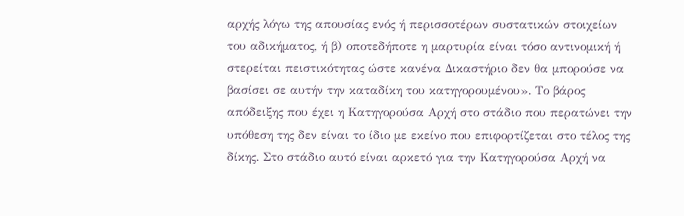αρχής λόγω της απουσίας ενός ή περισσοτέρων συστατικών στοιχείων του αδικήματος, ή β) οποτεδήποτε η μαρτυρία είναι τόσο αντινομική ή στερείται πειστικότητας ώστε κανένα Δικαστήριο δεν θα μπορούσε να βασίσει σε αυτήν την καταδίκη του κατηγορουμένου». Το βάρος απόδειξης που έχει η Κατηγορούσα Αρχή στο στάδιο που περατώνει την υπόθεση της δεν είναι το ίδιο με εκείνο που επιφορτίζεται στο τέλος της δίκης. Στο στάδιο αυτό είναι αρκετό για την Κατηγορούσα Αρχή να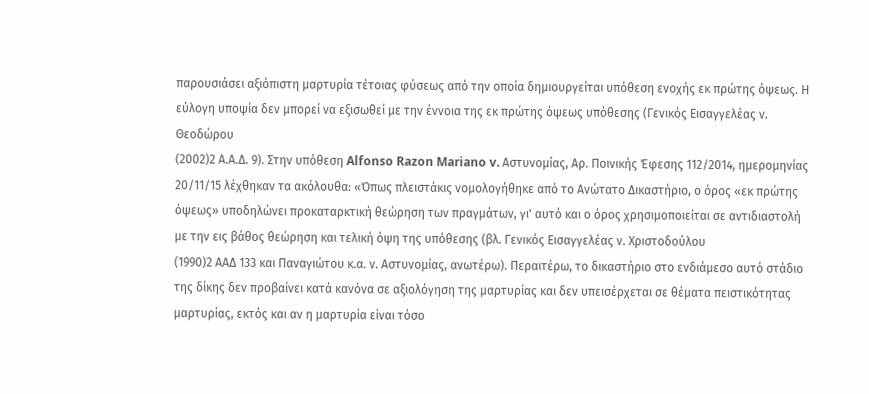παρουσιάσει αξιόπιστη μαρτυρία τέτοιας φύσεως από την οποία δημιουργείται υπόθεση ενοχής εκ πρώτης όψεως. Η εύλογη υποψία δεν μπορεί να εξισωθεί με την έννοια της εκ πρώτης όψεως υπόθεσης (Γενικός Εισαγγελέας ν. Θεοδώρου
(2002)2 Α.Α.Δ. 9). Στην υπόθεση Alfonso Razon Mariano v. Aστυνομίας, Αρ. Ποινικής Έφεσης 112/2014, ημερομηνίας 20/11/15 λέχθηκαν τα ακόλουθα: «Όπως πλειστάκις νομολογήθηκε από το Ανώτατο Δικαστήριο, ο όρος «εκ πρώτης όψεως» υποδηλώνει προκαταρκτική θεώρηση των πραγμάτων, γι' αυτό και ο όρος χρησιμοποιείται σε αντιδιαστολή με την εις βάθος θεώρηση και τελική όψη της υπόθεσης (βλ. Γενικός Εισαγγελέας ν. Χριστοδούλου
(1990)2 ΑΑΔ 133 και Παναγιώτου κ.α. ν. Αστυνομίας, ανωτέρω). Περαιτέρω, το δικαστήριο στο ενδιάμεσο αυτό στάδιο της δίκης δεν προβαίνει κατά κανόνα σε αξιολόγηση της μαρτυρίας και δεν υπεισέρχεται σε θέματα πειστικότητας μαρτυρίας, εκτός και αν η μαρτυρία είναι τόσο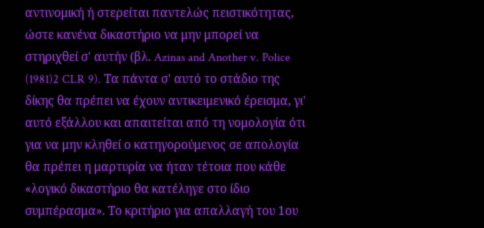αντινομική ή στερείται παντελώς πειστικότητας, ώστε κανένα δικαστήριο να μην μπορεί να στηριχθεί σ' αυτήν (βλ. Azinas and Another v. Police
(1981)2 CLR 9). Τα πάντα σ' αυτό το στάδιο της δίκης θα πρέπει να έχουν αντικειμενικό έρεισμα, γι' αυτό εξάλλου και απαιτείται από τη νομολογία ότι για να μην κληθεί ο κατηγορούμενος σε απολογία θα πρέπει η μαρτυρία να ήταν τέτοια που κάθε «λογικό δικαστήριο θα κατέληγε στο ίδιο συμπέρασμα». Το κριτήριο για απαλλαγή του 1ου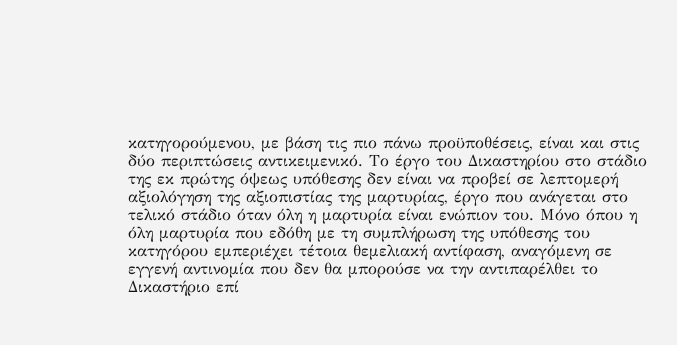κατηγορούμενου, με βάση τις πιο πάνω προϋποθέσεις, είναι και στις δύο περιπτώσεις αντικειμενικό. Το έργο του Δικαστηρίου στο στάδιο της εκ πρώτης όψεως υπόθεσης δεν είναι να προβεί σε λεπτομερή αξιολόγηση της αξιοπιστίας της μαρτυρίας, έργο που ανάγεται στο τελικό στάδιο όταν όλη η μαρτυρία είναι ενώπιον του. Μόνο όπου η όλη μαρτυρία που εδόθη με τη συμπλήρωση της υπόθεσης του κατηγόρου εμπεριέχει τέτοια θεμελιακή αντίφαση, αναγόμενη σε εγγενή αντινομία που δεν θα μπορούσε να την αντιπαρέλθει το Δικαστήριο επί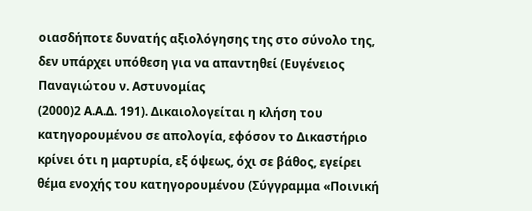οιασδήποτε δυνατής αξιολόγησης της στο σύνολο της, δεν υπάρχει υπόθεση για να απαντηθεί (Ευγένειος Παναγιώτου ν. Αστυνομίας
(2000)2 Α.Α.Δ. 191). Δικαιολογείται η κλήση του κατηγορουμένου σε απολογία, εφόσον το Δικαστήριο κρίνει ότι η μαρτυρία, εξ όψεως, όχι σε βάθος, εγείρει θέμα ενοχής του κατηγορουμένου (Σύγγραμμα «Ποινική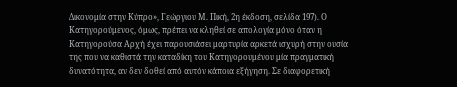Δικονομία στην Κύπρο», Γεώργιου Μ. Πική, 2η έκδοση, σελίδα 197). Ο Κατηγορούμενος, όμως, πρέπει να κληθεί σε απολογία μόνο όταν η Κατηγορούσα Αρχή έχει παρουσιάσει μαρτυρία αρκετά ισχυρή στην ουσία της που να καθιστά την καταδίκη του Κατηγορουμένου μία πραγματική δυνατότητα, αν δεν δοθεί από αυτόν κάποια εξήγηση. Σε διαφορετική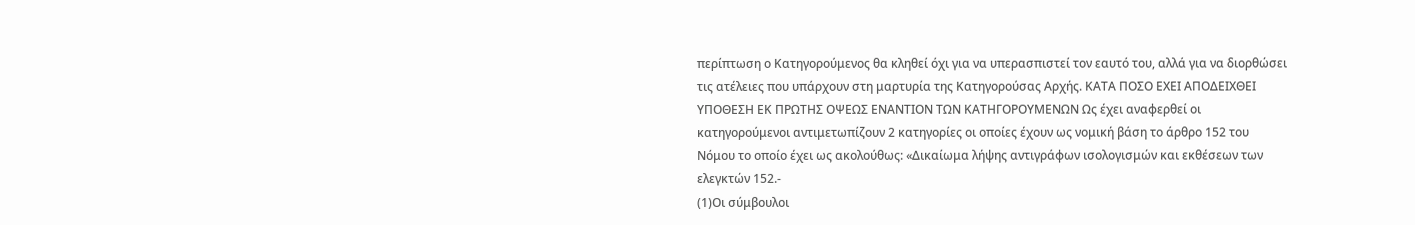περίπτωση ο Κατηγορούμενος θα κληθεί όχι για να υπερασπιστεί τον εαυτό του, αλλά για να διορθώσει τις ατέλειες που υπάρχουν στη μαρτυρία της Κατηγορούσας Αρχής. ΚΑΤΑ ΠΟΣΟ ΕΧΕΙ ΑΠΟΔΕΙΧΘΕΙ ΥΠΟΘΕΣΗ ΕΚ ΠΡΩΤΗΣ ΟΨΕΩΣ ΕΝΑΝΤΙΟΝ ΤΩΝ ΚΑΤΗΓΟΡΟΥΜΕΝΩΝ Ως έχει αναφερθεί οι κατηγορούμενοι αντιμετωπίζουν 2 κατηγορίες οι οποίες έχουν ως νομική βάση το άρθρο 152 του Νόμου το οποίο έχει ως ακολούθως: «Δικαίωμα λήψης αντιγράφων ισολογισμών και εκθέσεων των ελεγκτών 152.-
(1)Οι σύμβουλοι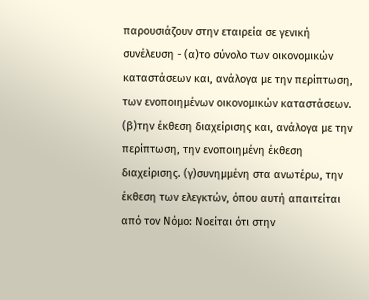παρουσιάζουν στην εταιρεία σε γενική συνέλευση - (α)το σύνολο των οικονομικών καταστάσεων και, ανάλογα με την περίπτωση, των ενοποιημένων οικονομικών καταστάσεων. (β)την έκθεση διαχείρισης και, ανάλογα με την περίπτωση, την ενοποιημένη έκθεση διαχείρισης. (γ)συνημμένη στα ανωτέρω, την έκθεση των ελεγκτών, όπου αυτή απαιτείται από τον Νόμο: Νοείται ότι στην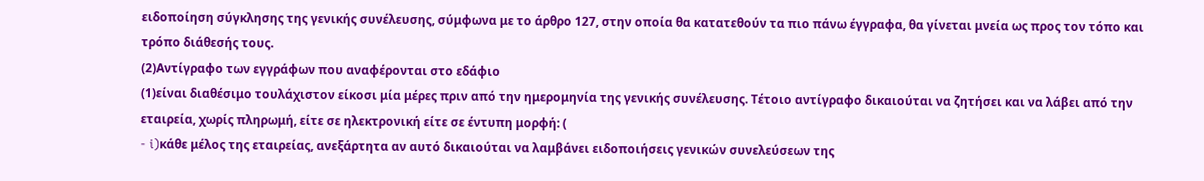ειδοποίηση σύγκλησης της γενικής συνέλευσης, σύμφωνα με το άρθρο 127, στην οποία θα κατατεθούν τα πιο πάνω έγγραφα, θα γίνεται μνεία ως προς τον τόπο και τρόπο διάθεσής τους.
(2)Αντίγραφο των εγγράφων που αναφέρονται στο εδάφιο
(1)είναι διαθέσιμο τουλάχιστον είκοσι μία μέρες πριν από την ημερομηνία της γενικής συνέλευσης. Τέτοιο αντίγραφο δικαιούται να ζητήσει και να λάβει από την εταιρεία, χωρίς πληρωμή, είτε σε ηλεκτρονική είτε σε έντυπη μορφή: (
- i)κάθε μέλος της εταιρείας, ανεξάρτητα αν αυτό δικαιούται να λαμβάνει ειδοποιήσεις γενικών συνελεύσεων της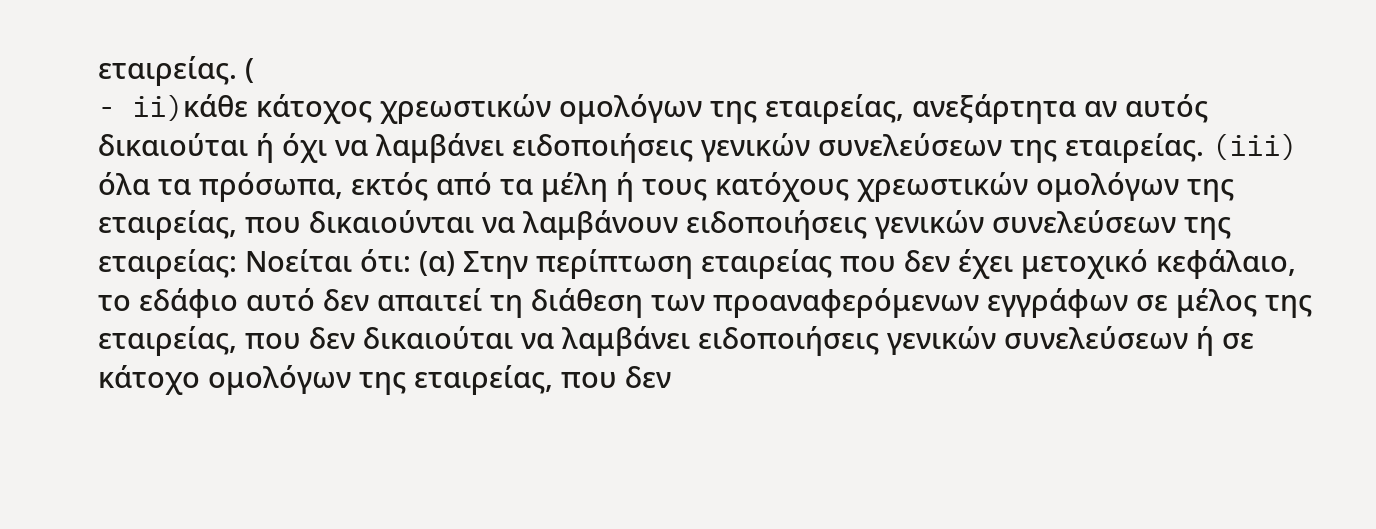εταιρείας. (
- ii)κάθε κάτοχος χρεωστικών ομολόγων της εταιρείας, ανεξάρτητα αν αυτός δικαιούται ή όχι να λαμβάνει ειδοποιήσεις γενικών συνελεύσεων της εταιρείας. (iii) όλα τα πρόσωπα, εκτός από τα μέλη ή τους κατόχους χρεωστικών ομολόγων της εταιρείας, που δικαιούνται να λαμβάνουν ειδοποιήσεις γενικών συνελεύσεων της εταιρείας: Νοείται ότι: (α) Στην περίπτωση εταιρείας που δεν έχει μετοχικό κεφάλαιο, το εδάφιο αυτό δεν απαιτεί τη διάθεση των προαναφερόμενων εγγράφων σε μέλος της εταιρείας, που δεν δικαιούται να λαμβάνει ειδοποιήσεις γενικών συνελεύσεων ή σε κάτοχο ομολόγων της εταιρείας, που δεν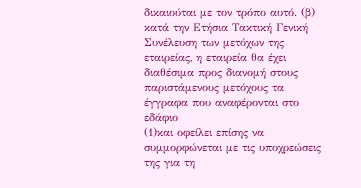δικαιούται με τον τρόπο αυτό. (β) κατά την Ετήσια Τακτική Γενική Συνέλευση των μετόχων της εταιρείας, η εταιρεία θα έχει διαθέσιμα προς διανομή στους παριστάμενους μετόχους τα έγγραφα που αναφέρονται στο εδάφιο
(1)και οφείλει επίσης να συμμορφώνεται με τις υποχρεώσεις της για τη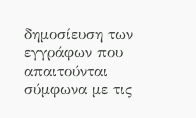δημοσίευση των εγγράφων που απαιτούνται σύμφωνα με τις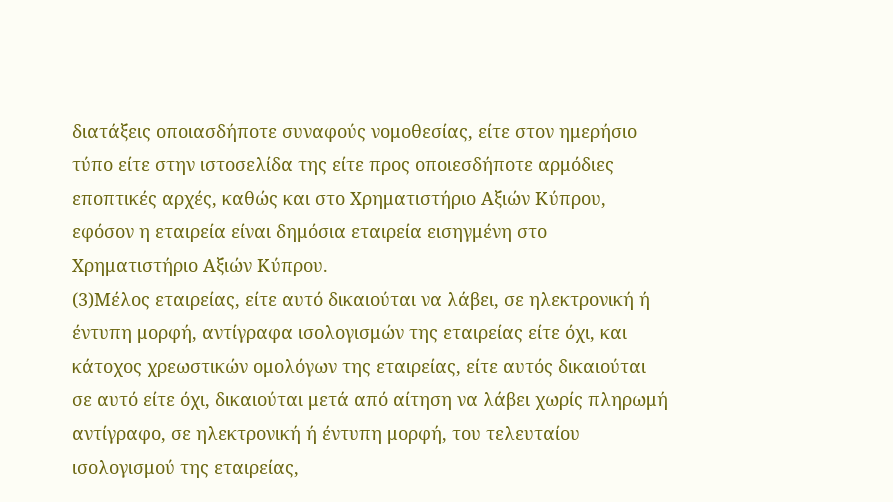διατάξεις οποιασδήποτε συναφούς νομοθεσίας, είτε στον ημερήσιο τύπο είτε στην ιστοσελίδα της είτε προς οποιεσδήποτε αρμόδιες εποπτικές αρχές, καθώς και στο Χρηματιστήριο Αξιών Κύπρου, εφόσον η εταιρεία είναι δημόσια εταιρεία εισηγμένη στο Χρηματιστήριο Αξιών Κύπρου.
(3)Μέλος εταιρείας, είτε αυτό δικαιούται να λάβει, σε ηλεκτρονική ή έντυπη μορφή, αντίγραφα ισολογισμών της εταιρείας είτε όχι, και κάτοχος χρεωστικών ομολόγων της εταιρείας, είτε αυτός δικαιούται σε αυτό είτε όχι, δικαιούται μετά από αίτηση να λάβει χωρίς πληρωμή αντίγραφο, σε ηλεκτρονική ή έντυπη μορφή, του τελευταίου ισολογισμού της εταιρείας,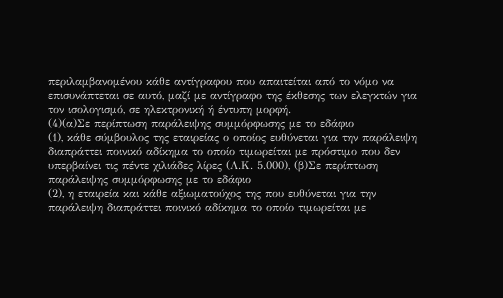περιλαμβανομένου κάθε αντίγραφου που απαιτείται από το νόμο να επισυνάπτεται σε αυτό, μαζί με αντίγραφο της έκθεσης των ελεγκτών για τον ισολογισμό, σε ηλεκτρονική ή έντυπη μορφή.
(4)(α)Σε περίπτωση παράλειψης συμμόρφωσης με το εδάφιο
(1), κάθε σύμβουλος της εταιρείας ο οποίος ευθύνεται για την παράλειψη διαπράττει ποινικό αδίκημα το οποίο τιμωρείται με πρόστιμο που δεν υπερβαίνει τις πέντε χιλιάδες λίρες (Λ.Κ. 5.000), (β)Σε περίπτωση παράλειψης συμμόρφωσης με το εδάφιο
(2), η εταιρεία και κάθε αξιωματούχος της που ευθύνεται για την παράλειψη διαπράττει ποινικό αδίκημα το οποίο τιμωρείται με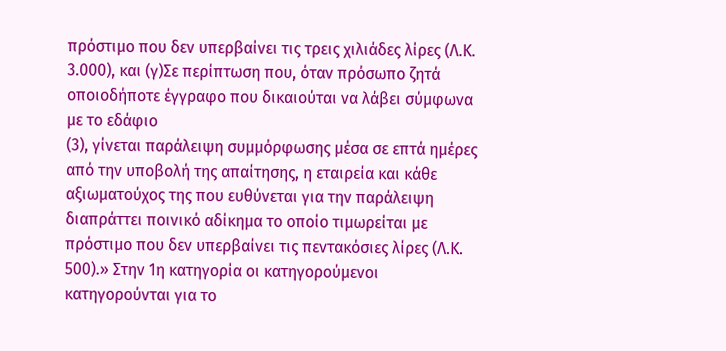πρόστιμο που δεν υπερβαίνει τις τρεις χιλιάδες λίρες (Λ.Κ. 3.000), και (γ)Σε περίπτωση που, όταν πρόσωπο ζητά οποιοδήποτε έγγραφο που δικαιούται να λάβει σύμφωνα με το εδάφιο
(3), γίνεται παράλειψη συμμόρφωσης μέσα σε επτά ημέρες από την υποβολή της απαίτησης, η εταιρεία και κάθε αξιωματούχος της που ευθύνεται για την παράλειψη διαπράττει ποινικό αδίκημα το οποίο τιμωρείται με πρόστιμο που δεν υπερβαίνει τις πεντακόσιες λίρες (Λ.Κ. 500).» Στην 1η κατηγορία οι κατηγορούμενοι κατηγορούνται για το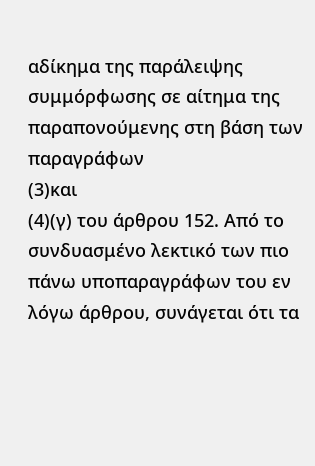αδίκημα της παράλειψης συμμόρφωσης σε αίτημα της παραπονούμενης στη βάση των παραγράφων
(3)και
(4)(γ) του άρθρου 152. Από το συνδυασμένο λεκτικό των πιο πάνω υποπαραγράφων του εν λόγω άρθρου, συνάγεται ότι τα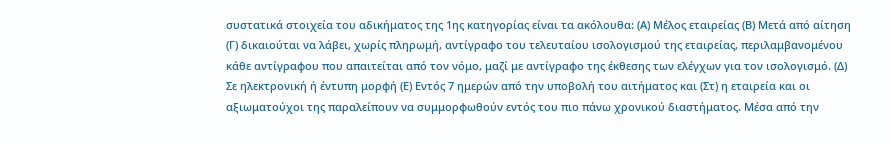συστατικά στοιχεία του αδικήματος της 1ης κατηγορίας είναι τα ακόλουθα: (Α) Μέλος εταιρείας (Β) Μετά από αίτηση (Γ) δικαιούται να λάβει, χωρίς πληρωμή, αντίγραφο του τελευταίου ισολογισμού της εταιρείας, περιλαμβανομένου κάθε αντίγραφου που απαιτείται από τον νόμο, μαζί με αντίγραφο της έκθεσης των ελέγχων για τον ισολογισμό. (Δ) Σε ηλεκτρονική ή έντυπη μορφή (Ε) Εντός 7 ημερών από την υποβολή του αιτήματος και (Στ) η εταιρεία και οι αξιωματούχοι της παραλείπουν να συμμορφωθούν εντός του πιο πάνω χρονικού διαστήματος. Μέσα από την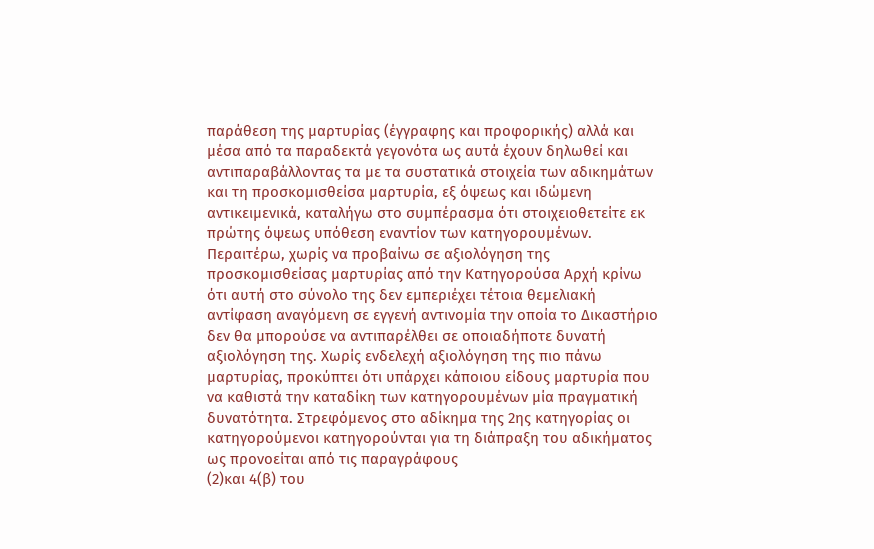παράθεση της μαρτυρίας (έγγραφης και προφορικής) αλλά και μέσα από τα παραδεκτά γεγονότα ως αυτά έχουν δηλωθεί και αντιπαραβάλλοντας τα με τα συστατικά στοιχεία των αδικημάτων και τη προσκομισθείσα μαρτυρία, εξ όψεως και ιδώμενη αντικειμενικά, καταλήγω στο συμπέρασμα ότι στοιχειοθετείτε εκ πρώτης όψεως υπόθεση εναντίον των κατηγορουμένων. Περαιτέρω, χωρίς να προβαίνω σε αξιολόγηση της προσκομισθείσας μαρτυρίας από την Κατηγορούσα Αρχή κρίνω ότι αυτή στο σύνολο της δεν εμπεριέχει τέτοια θεμελιακή αντίφαση αναγόμενη σε εγγενή αντινομία την οποία το Δικαστήριο δεν θα μπορούσε να αντιπαρέλθει σε οποιαδήποτε δυνατή αξιολόγηση της. Χωρίς ενδελεχή αξιολόγηση της πιο πάνω μαρτυρίας, προκύπτει ότι υπάρχει κάποιου είδους μαρτυρία που να καθιστά την καταδίκη των κατηγορουμένων μία πραγματική δυνατότητα. Στρεφόμενος στο αδίκημα της 2ης κατηγορίας οι κατηγορούμενοι κατηγορούνται για τη διάπραξη του αδικήματος ως προνοείται από τις παραγράφους
(2)και 4(β) του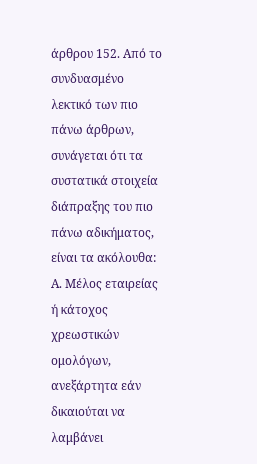άρθρου 152. Από το συνδυασμένο λεκτικό των πιο πάνω άρθρων, συνάγεται ότι τα συστατικά στοιχεία διάπραξης του πιο πάνω αδικήματος, είναι τα ακόλουθα: Α. Μέλος εταιρείας ή κάτοχος χρεωστικών ομολόγων, ανεξάρτητα εάν δικαιούται να λαμβάνει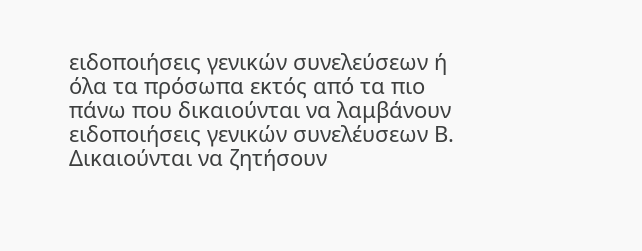ειδοποιήσεις γενικών συνελεύσεων ή όλα τα πρόσωπα εκτός από τα πιο πάνω που δικαιούνται να λαμβάνουν ειδοποιήσεις γενικών συνελέυσεων Β. Δικαιούνται να ζητήσουν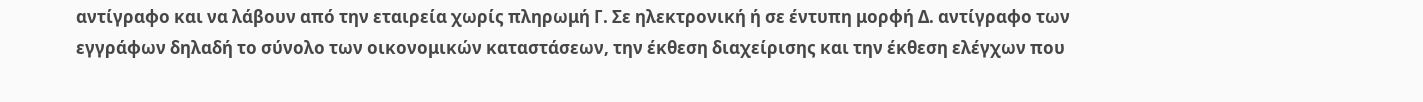αντίγραφο και να λάβουν από την εταιρεία χωρίς πληρωμή Γ. Σε ηλεκτρονική ή σε έντυπη μορφή Δ. αντίγραφο των εγγράφων δηλαδή το σύνολο των οικονομικών καταστάσεων, την έκθεση διαχείρισης και την έκθεση ελέγχων που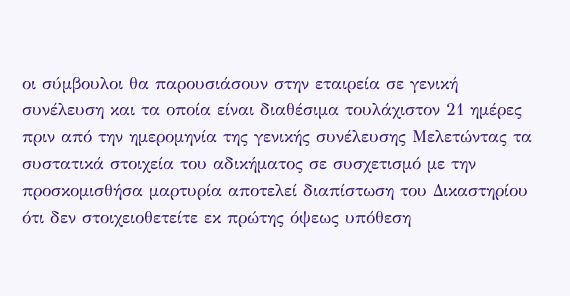οι σύμβουλοι θα παρουσιάσουν στην εταιρεία σε γενική συνέλευση και τα οποία είναι διαθέσιμα τουλάχιστον 21 ημέρες πριν από την ημερομηνία της γενικής συνέλευσης Mελετώντας τα συστατικά στοιχεία του αδικήματος σε συσχετισμό με την προσκομισθήσα μαρτυρία αποτελεί διαπίστωση του Δικαστηρίου ότι δεν στοιχειοθετείτε εκ πρώτης όψεως υπόθεση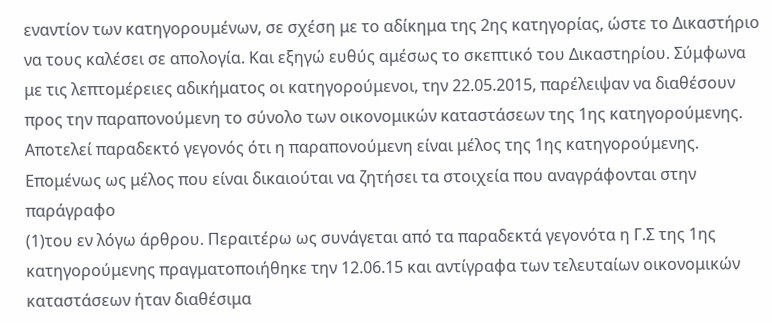εναντίον των κατηγορουμένων, σε σχέση με το αδίκημα της 2ης κατηγορίας, ώστε το Δικαστήριο να τους καλέσει σε απολογία. Και εξηγώ ευθύς αμέσως το σκεπτικό του Δικαστηρίου. Σύμφωνα με τις λεπτομέρειες αδικήματος οι κατηγορούμενοι, την 22.05.2015, παρέλειψαν να διαθέσουν προς την παραπονούμενη το σύνολο των οικονομικών καταστάσεων της 1ης κατηγορούμενης. Αποτελεί παραδεκτό γεγονός ότι η παραπονούμενη είναι μέλος της 1ης κατηγορούμενης. Επομένως ως μέλος που είναι δικαιούται να ζητήσει τα στοιχεία που αναγράφονται στην παράγραφο
(1)του εν λόγω άρθρου. Περαιτέρω ως συνάγεται από τα παραδεκτά γεγονότα η Γ.Σ της 1ης κατηγορούμενης πραγματοποιήθηκε την 12.06.15 και αντίγραφα των τελευταίων οικονομικών καταστάσεων ήταν διαθέσιμα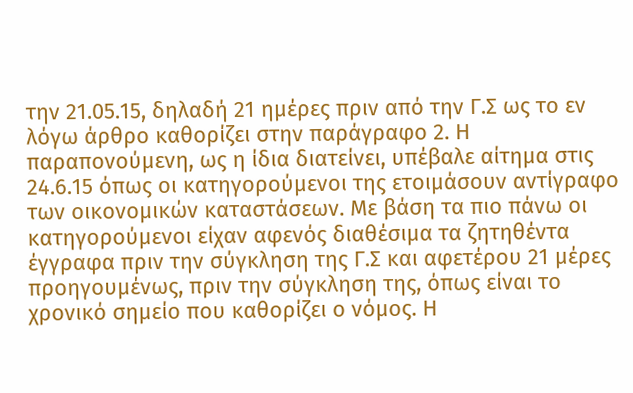την 21.05.15, δηλαδή 21 ημέρες πριν από την Γ.Σ ως το εν λόγω άρθρο καθορίζει στην παράγραφο 2. Η παραπονούμενη, ως η ίδια διατείνει, υπέβαλε αίτημα στις 24.6.15 όπως οι κατηγορούμενοι της ετοιμάσουν αντίγραφο των οικονομικών καταστάσεων. Με βάση τα πιο πάνω οι κατηγορούμενοι είχαν αφενός διαθέσιμα τα ζητηθέντα έγγραφα πριν την σύγκληση της Γ.Σ και αφετέρου 21 μέρες προηγουμένως, πριν την σύγκληση της, όπως είναι το χρονικό σημείο που καθορίζει ο νόμος. Η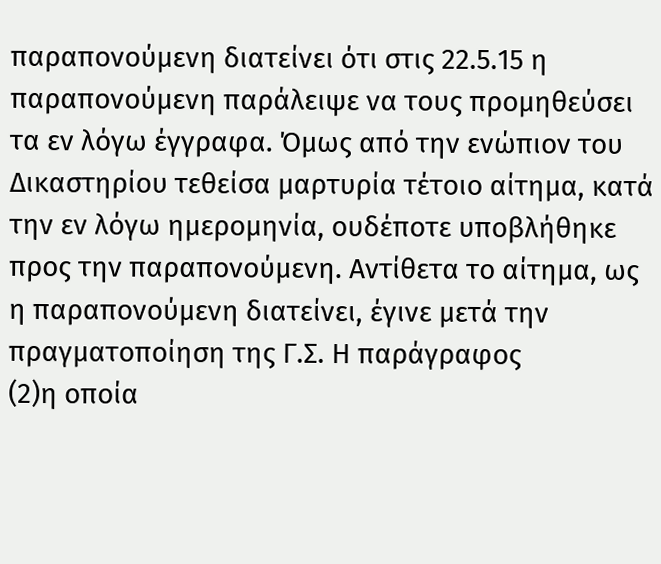παραπονούμενη διατείνει ότι στις 22.5.15 η παραπονούμενη παράλειψε να τους προμηθεύσει τα εν λόγω έγγραφα. Όμως από την ενώπιον του Δικαστηρίου τεθείσα μαρτυρία τέτοιο αίτημα, κατά την εν λόγω ημερομηνία, ουδέποτε υποβλήθηκε προς την παραπονούμενη. Αντίθετα το αίτημα, ως η παραπονούμενη διατείνει, έγινε μετά την πραγματοποίηση της Γ.Σ. Η παράγραφος
(2)η οποία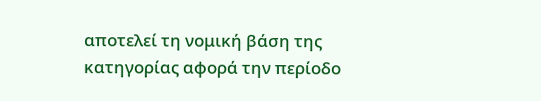αποτελεί τη νομική βάση της κατηγορίας αφορά την περίοδο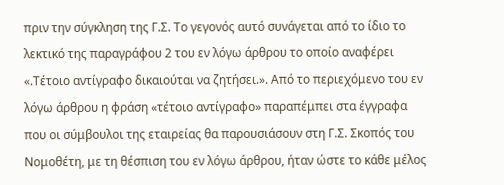πριν την σύγκληση της Γ.Σ. Το γεγονός αυτό συνάγεται από το ίδιο το λεκτικό της παραγράφου 2 του εν λόγω άρθρου το οποίο αναφέρει «.Τέτοιο αντίγραφο δικαιούται να ζητήσει.». Από το περιεχόμενο του εν λόγω άρθρου η φράση «τέτοιο αντίγραφο» παραπέμπει στα έγγραφα που οι σύμβουλοι της εταιρείας θα παρουσιάσουν στη Γ.Σ. Σκοπός του Νομοθέτη, με τη θέσπιση του εν λόγω άρθρου, ήταν ώστε το κάθε μέλος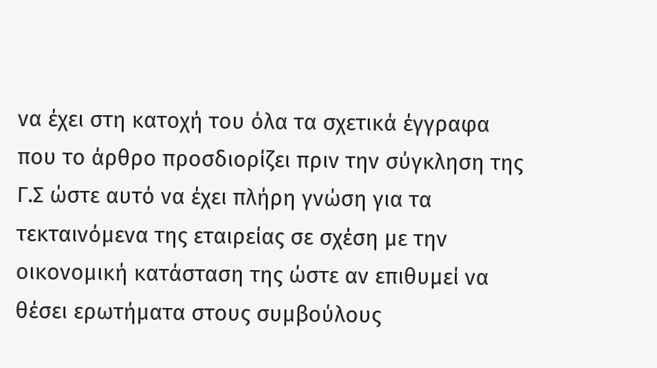να έχει στη κατοχή του όλα τα σχετικά έγγραφα που το άρθρο προσδιορίζει πριν την σύγκληση της Γ.Σ ώστε αυτό να έχει πλήρη γνώση για τα τεκταινόμενα της εταιρείας σε σχέση με την οικονομική κατάσταση της ώστε αν επιθυμεί να θέσει ερωτήματα στους συμβούλους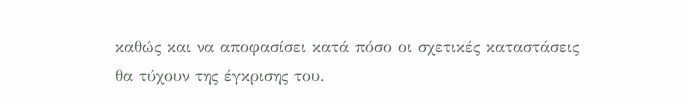καθώς και να αποφασίσει κατά πόσο οι σχετικές καταστάσεις θα τύχουν της έγκρισης του.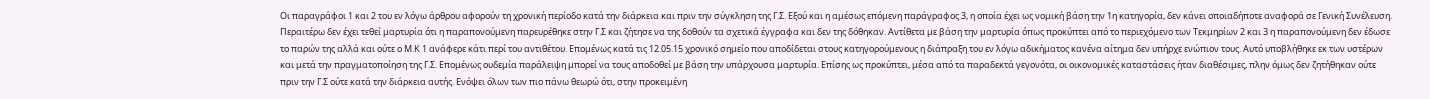Οι παραγράφοι 1 και 2 του εν λόγω άρθρου αφορούν τη χρονική περίοδο κατά την διάρκεια και πριν την σύγκληση της Γ.Σ. Εξού και η αμέσως επόμενη παράγραφος 3, η οποία έχει ως νομική βάση την 1η κατηγορία, δεν κάνει οποιαδήποτε αναφορά σε Γενική Συνέλευση. Περαιτέρω δεν έχει τεθεί μαρτυρία ότι η παραπονούμενη παρευρέθηκε στην Γ.Σ και ζήτησε να της δοθούν τα σχετικά έγγραφα και δεν της δόθηκαν. Αντίθετα με βάση την μαρτυρία όπως προκύπτει από το περιεχόμενο των Τεκμηρίων 2 και 3 η παραπονούμενη δεν έδωσε το παρών της αλλά και ούτε ο Μ.Κ 1 ανάφερε κάτι περί του αντιθέτου. Επομένως κατά τις 12.05.15 χρονικό σημείο που αποδίδεται στους κατηγορούμενους η διάπραξη του εν λόγω αδικήματος κανένα αίτημα δεν υπήρχε ενώπιον τους. Αυτό υποβλήθηκε εκ των υστέρων και μετά την πραγματοποίηση της Γ.Σ. Επομένως ουδεμία παράλειψη μπορεί να τους αποδοθεί με βάση την υπάρχουσα μαρτυρία. Επίσης ως προκύπτει, μέσα από τα παραδεκτά γεγονότα, οι οικονομικές καταστάσεις ήταν διαθέσιμες, πλην όμως δεν ζητήθηκαν ούτε πριν την Γ.Σ ούτε κατά την διάρκεια αυτής. Ενόψει όλων των πιο πάνω θεωρώ ότι, στην προκειμένη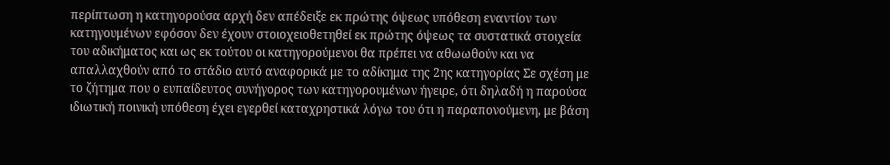περίπτωση η κατηγορούσα αρχή δεν απέδειξε εκ πρώτης όψεως υπόθεση εναντίον των κατηγουμένων εφόσον δεν έχουν στοιοχειοθετηθεί εκ πρώτης όψεως τα συστατικά στοιχεία του αδικήματος και ως εκ τούτου οι κατηγορούμενοι θα πρέπει να αθωωθούν και να απαλλαχθούν από το στάδιο αυτό αναφορικά με το αδίκημα της 2ης κατηγορίας Σε σχέση με το ζήτημα που ο ευπαίδευτος συνήγορος των κατηγορουμένων ήγειρε, ότι δηλαδή η παρούσα ιδιωτική ποινική υπόθεση έχει εγερθεί καταχρηστικά λόγω του ότι η παραπονούμενη, με βάση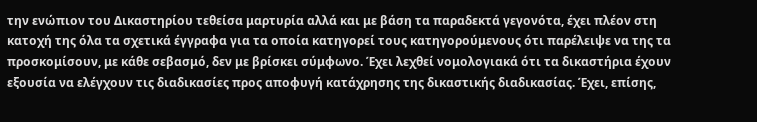την ενώπιον του Δικαστηρίου τεθείσα μαρτυρία αλλά και με βάση τα παραδεκτά γεγονότα, έχει πλέον στη κατοχή της όλα τα σχετικά έγγραφα για τα οποία κατηγορεί τους κατηγορούμενους ότι παρέλειψε να της τα προσκομίσουν, με κάθε σεβασμό, δεν με βρίσκει σύμφωνο. Έχει λεχθεί νομολογιακά ότι τα δικαστήρια έχουν εξουσία να ελέγχουν τις διαδικασίες προς αποφυγή κατάχρησης της δικαστικής διαδικασίας. Έχει, επίσης,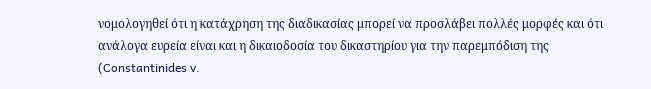νομολογηθεί ότι η κατάχρηση της διαδικασίας μπορεί να προσλάβει πολλές μορφές και ότι ανάλογα ευρεία είναι και η δικαιοδοσία του δικαστηρίου για την παρεμπόδιση της (Constantinides v.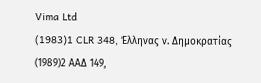Vima Ltd
(1983)1 CLR 348, Έλληνας ν. Δημοκρατίας
(1989)2 ΑΑΔ 149,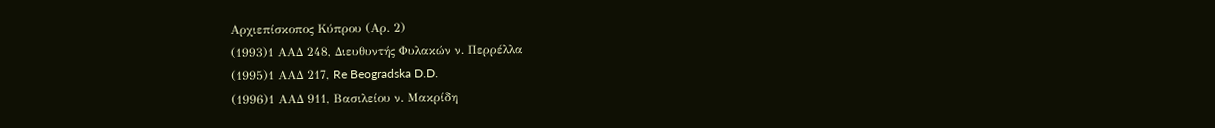Αρχιεπίσκοπος Κύπρου (Αρ. 2)
(1993)1 ΑΑΔ 248, Διευθυντής Φυλακών ν. Περρέλλα
(1995)1 ΑΑΔ 217, Re Beogradska D.D.
(1996)1 ΑΑΔ 911, Βασιλείου ν. Μακρίδη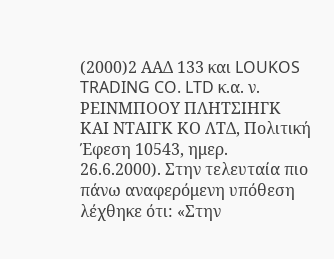(2000)2 ΑΑΔ 133 και LOUKOS TRADING CO. LTD κ.α. ν. ΡΕΙΝΜΠΟΟΥ ΠΛΗΤΣΙΗΓΚ ΚΑΙ ΝΤΑΙΓΚ ΚΟ ΛΤΔ, Πολιτική Έφεση 10543, ημερ. 26.6.2000). Στην τελευταία πιο πάνω αναφερόμενη υπόθεση λέχθηκε ότι: «Στην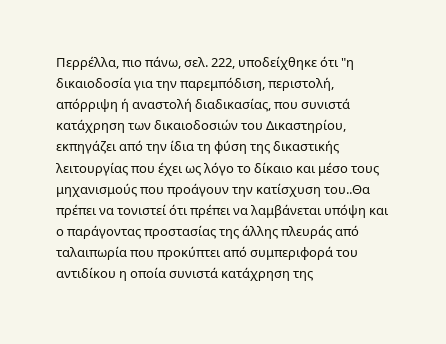Περρέλλα, πιο πάνω, σελ. 222, υποδείχθηκε ότι "η δικαιοδοσία για την παρεμπόδιση, περιστολή, απόρριψη ή αναστολή διαδικασίας, που συνιστά κατάχρηση των δικαιοδοσιών του Δικαστηρίου, εκπηγάζει από την ίδια τη φύση της δικαστικής λειτουργίας που έχει ως λόγο το δίκαιο και μέσο τους μηχανισμούς που προάγουν την κατίσχυση του..Θα πρέπει να τονιστεί ότι πρέπει να λαμβάνεται υπόψη και ο παράγοντας προστασίας της άλλης πλευράς από ταλαιπωρία που προκύπτει από συμπεριφορά του αντιδίκου η οποία συνιστά κατάχρηση της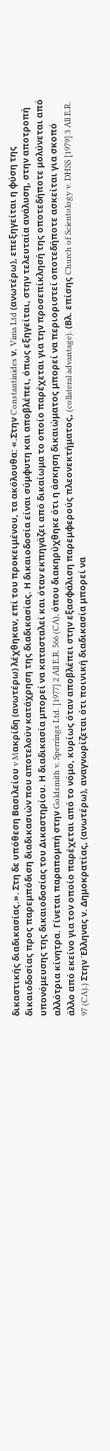δικαστικής διαδικασίας.». Στη δε υπόθεση Βασιλείου v Mακρίδη (ανωτέρω) λέχθηκαν, επί του προκειμένου, τα ακόλουθα: «.Στην Constantinides ν. Vima Ltd (ανωτέρω), επεξηγείται η φύση της δικαιοδοσίας προς παρεμπόδιση διαδικασιών που αποτελούν κατάχρηση της διαδικασίας. Η δικαιοδοσία είναι σύμφυτη και αποβλέπει, όπως εξηγείται, στην τελευταία ανάλυση, στην αποτροπή υπονόμευσης της δικαιοδοσίας του Δικαστηρίου. Η διαδικασία μπορεί να κατασταλεί και όταν εκπηγάζει από δικαίωμα το οποίο παρέχεται για την προσεπίκλησή της οποτεδήποτε μολύνεται από αλλότρια κίνητρα. Γίνεται παραπομπή στην Goldsmith v. Sperrings Ltd. [1977] 2 All E.R. 566 (CA), όπου διακηρύχθηκε ότι η άσκηση δικαιώματος μπορεί να περιοριστεί οποτεδήποτε ασκείται για σκοπό άλλο από εκείνο για τον οποίο παρέχεται από το νόμο, κυρίως όταν αποβλέπει στην εξασφάλιση παρεμφερούς πλεονεκτήματος, (collateral advantage). (Βλ. επίσης Church of Scientology v. DHSS [1979] 3 All E.R. 97 (CA).) Στην Έλληνας ν. Δημοκρατίας, (ανωτέρω), αναγνωρίζεται ότι ποινική διαδικασία μπορεί να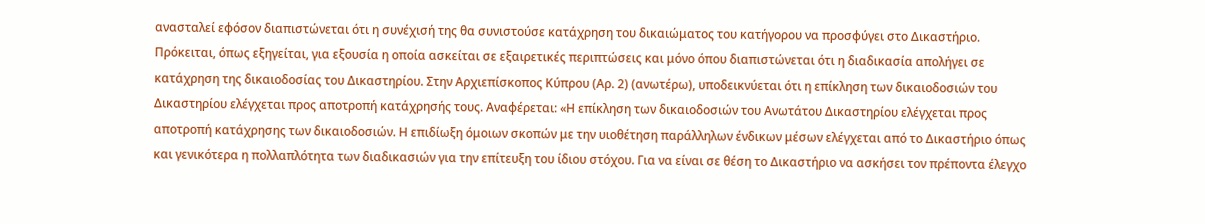ανασταλεί εφόσον διαπιστώνεται ότι η συνέχισή της θα συνιστούσε κατάχρηση του δικαιώματος του κατήγορου να προσφύγει στο Δικαστήριο. Πρόκειται, όπως εξηγείται, για εξουσία η οποία ασκείται σε εξαιρετικές περιπτώσεις και μόνο όπου διαπιστώνεται ότι η διαδικασία απολήγει σε κατάχρηση της δικαιοδοσίας του Δικαστηρίου. Στην Αρχιεπίσκοπος Κύπρου (Αρ. 2) (ανωτέρω), υποδεικνύεται ότι η επίκληση των δικαιοδοσιών του Δικαστηρίου ελέγχεται προς αποτροπή κατάχρησής τους. Αναφέρεται: «Η επίκληση των δικαιοδοσιών του Ανωτάτου Δικαστηρίου ελέγχεται προς αποτροπή κατάχρησης των δικαιοδοσιών. Η επιδίωξη όμοιων σκοπών με την υιοθέτηση παράλληλων ένδικων μέσων ελέγχεται από το Δικαστήριο όπως και γενικότερα η πολλαπλότητα των διαδικασιών για την επίτευξη του ίδιου στόχου. Για να είναι σε θέση το Δικαστήριο να ασκήσει τον πρέποντα έλεγχο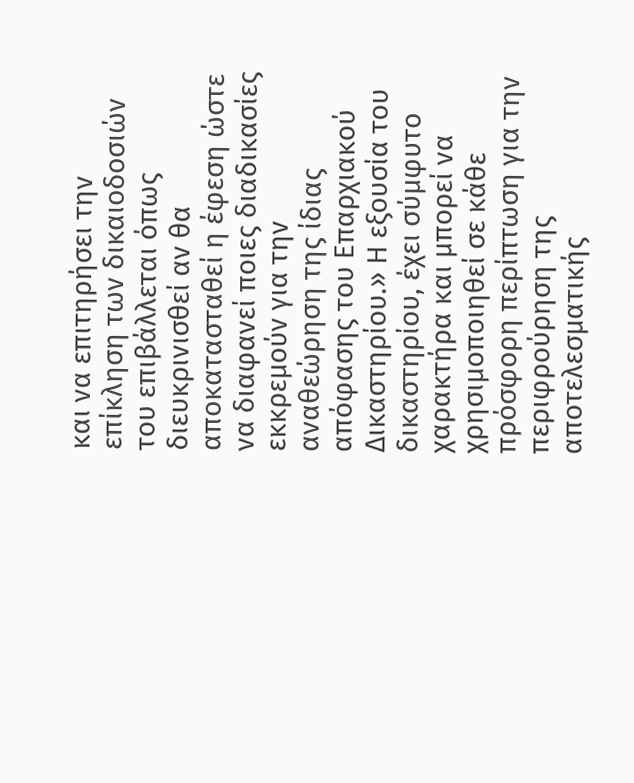και να επιτηρήσει την επίκληση των δικαιοδοσιών του επιβάλλεται όπως διευκρινισθεί αν θα αποκατασταθεί η έφεση ώστε να διαφανεί ποιες διαδικασίες εκκρεμούν για την αναθεώρηση της ίδιας απόφασης του Επαρχιακού Δικαστηρίου.» Η εξουσία του δικαστηρίου, έχει σύμφυτο χαρακτήρα και μπορεί να χρησιμοποιηθεί σε κάθε πρόσφορη περίπτωση για την περιφρούρηση της αποτελεσματικής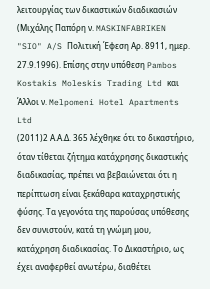λειτουργίας των δικαστικών διαδικασιών (Μιχάλης Παπόρη ν. MASKINFABRIKEN "SIO" A/S Πολιτική Έφεση Αρ. 8911, ημερ. 27.9.1996). Επίσης στην υπόθεση Pambos Kostakis Moleskis Trading Ltd και Άλλοι ν. Melpomeni Hotel Apartments Ltd
(2011)2 Α.Α.Δ. 365 λέχθηκε ότι το δικαστήριο, όταν τίθεται ζήτημα κατάχρησης δικαστικής διαδικασίας, πρέπει να βεβαιώνεται ότι η περίπτωση είναι ξεκάθαρα καταχρηστικής φύσης. Τα γεγονότα της παρούσας υπόθεσης δεν συνιστούν, κατά τη γνώμη μου, κατάχρηση διαδικασίας. Το Δικαστήριο, ως έχει αναφερθεί ανωτέρω, διαθέτει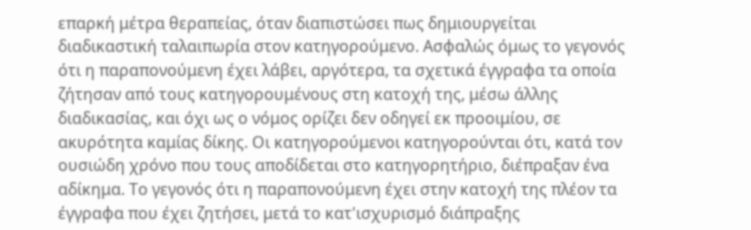επαρκή μέτρα θεραπείας, όταν διαπιστώσει πως δημιουργείται διαδικαστική ταλαιπωρία στον κατηγορούμενο. Ασφαλώς όμως το γεγονός ότι η παραπονούμενη έχει λάβει, αργότερα, τα σχετικά έγγραφα τα οποία ζήτησαν από τους κατηγορουμένους στη κατοχή της, μέσω άλλης διαδικασίας, και όχι ως ο νόμος ορίζει δεν οδηγεί εκ προοιμίου, σε ακυρότητα καμίας δίκης. Οι κατηγορούμενοι κατηγορούνται ότι, κατά τον ουσιώδη χρόνο που τους αποδίδεται στο κατηγορητήριο, διέπραξαν ένα αδίκημα. Το γεγονός ότι η παραπονούμενη έχει στην κατοχή της πλέον τα έγγραφα που έχει ζητήσει, μετά το κατ'ισχυρισμό διάπραξης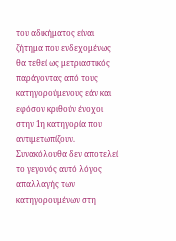του αδικήματος είναι ζήτημα που ενδεχομένως θα τεθεί ως μετριαστικός παράγοντας από τους κατηγορούμενους εάν και εφόσον κριθούν ένοχοι στην 1η κατηγορία που αντιμετωπίζουν. Συνακόλουθα δεν αποτελεί το γεγονός αυτό λόγος απαλλαγής των κατηγορουμένων στη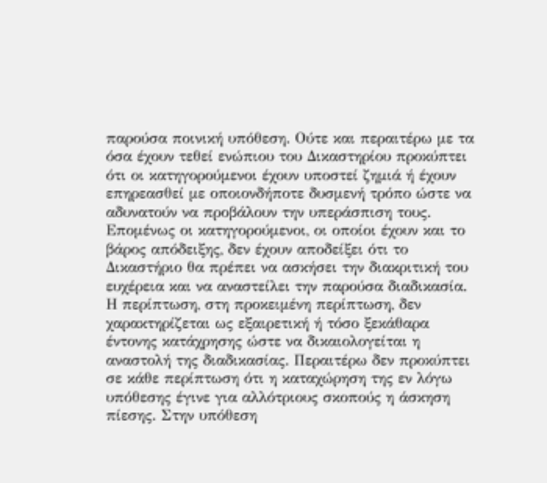παρούσα ποινική υπόθεση. Ούτε και περαιτέρω με τα όσα έχουν τεθεί ενώπιου του Δικαστηρίου προκύπτει ότι οι κατηγορούμενοι έχουν υποστεί ζημιά ή έχουν επηρεασθεί με οποιονδήποτε δυσμενή τρόπο ώστε να αδυνατούν να προβάλουν την υπεράσπιση τους. Επομένως οι κατηγορούμενοι, οι οποίοι έχουν και το βάρος απόδειξης, δεν έχουν αποδείξει ότι το Δικαστήριο θα πρέπει να ασκήσει την διακριτική του ευχέρεια και να αναστείλει την παρούσα διαδικασία. Η περίπτωση, στη προκειμένη περίπτωση, δεν χαρακτηρίζεται ως εξαιρετική ή τόσο ξεκάθαρα έντονης κατάχρησης ώστε να δικαιολογείται η αναστολή της διαδικασίας. Περαιτέρω δεν προκύπτει σε κάθε περίπτωση ότι η καταχώρηση της εν λόγω υπόθεσης έγινε για αλλότριους σκοπούς η άσκηση πίεσης. Στην υπόθεση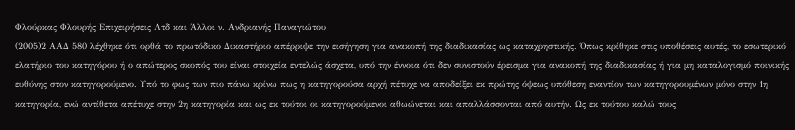Φλούρκας Φλουρής Επιχειρήσεις Λτδ και Άλλοι ν. Ανδριανής Παναγιώτου
(2005)2 ΑΑΔ 580 λέχθηκε ότι ορθά το πρωτόδικο Δικαστήριο απέρριψε την εισήγηση για ανακοπή της διαδικασίας ως καταχρηστικής. Όπως κρίθηκε στις υποθέσεις αυτές, το εσωτερικό ελατήριο του κατηγόρου ή ο απώτερος σκοπός του είναι στοιχεία εντελώς άσχετα, υπό την έννοια ότι δεν συνιστούν έρεισμα για ανακοπή της διαδικασίας ή για μη καταλογισμό ποινικής ευθύνης στον κατηγορούμενο. Υπό το φως των πιο πάνω κρίνω πως η κατηγορούσα αρχή πέτυχε να αποδείξει εκ πρώτης όψεως υπόθεση εναντίον των κατηγορουμένων μόνο στην 1η κατηγορία, ενώ αντίθετα απέτυχε στην 2η κατηγορία και ως εκ τούτοι οι κατηγορούμενοι αθωώνεται και απαλλάσσονται από αυτήν. Ως εκ τούτου καλώ τους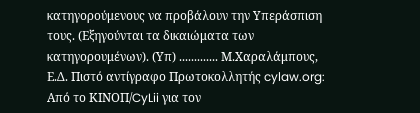κατηγορούμενους να προβάλουν την Υπεράσπιση τους. (Εξηγούνται τα δικαιώματα των κατηγορουμένων). (Υπ) ............. Μ.Χαραλάμπους, Ε.Δ. Πιστό αντίγραφο Πρωτοκολλητής cylaw.org: Από το ΚΙΝOΠ/CyLii για τον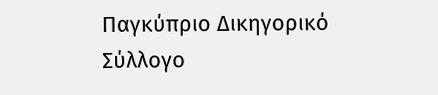Παγκύπριο Δικηγορικό Σύλλογο